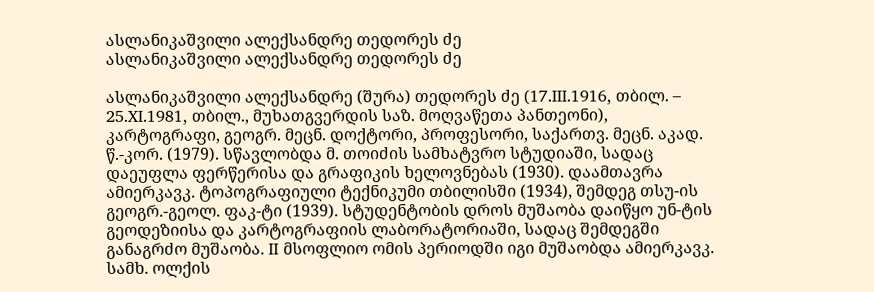ასლანიკაშვილი ალექსანდრე თედორეს ძე
ასლანიკაშვილი ალექსანდრე თედორეს ძე

ასლანიკაშვილი ალექსანდრე (შურა) თედორეს ძე (17.III.1916, თბილ. – 25.XI.1981, თბილ., მუხათგვერდის საზ. მოღვაწეთა პანთეონი), კარტოგრაფი, გეოგრ. მეცნ. დოქტორი, პროფესორი, საქართვ. მეცნ. აკად. წ.-კორ. (1979). სწავლობდა მ. თოიძის სამხატვრო სტუდიაში, სადაც დაეუფლა ფერწერისა და გრაფიკის ხელოვნებას (1930). დაამთავრა ამიერკავკ. ტოპოგრაფიული ტექნიკუმი თბილისში (1934), შემდეგ თსუ-ის გეოგრ.-გეოლ. ფაკ-ტი (1939). სტუდენტობის დროს მუშაობა დაიწყო უნ-ტის გეოდეზიისა და კარტოგრაფიის ლაბორატორიაში, სადაც შემდეგში განაგრძო მუშაობა. II მსოფლიო ომის პერიოდში იგი მუშაობდა ამიერკავკ. სამხ. ოლქის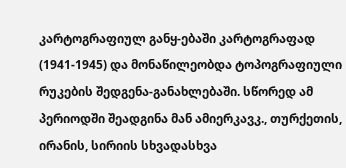კარტოგრაფიულ განყ-ებაში კარტოგრაფად (1941-1945) და მონაწილეობდა ტოპოგრაფიული რუკების შედგენა-განახლებაში. სწორედ ამ პერიოდში შეადგინა მან ამიერკავკ., თურქეთის, ირანის, სირიის სხვადასხვა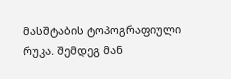მასშტაბის ტოპოგრაფიული რუკა. შემდეგ მან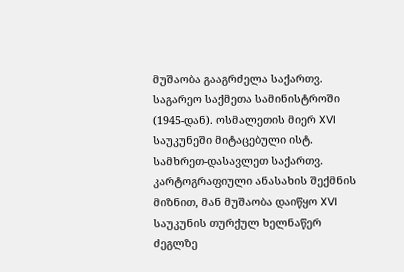მუშაობა გააგრძელა საქართვ. საგარეო საქმეთა სამინისტროში (1945-დან). ოსმალეთის მიერ XVI საუკუნეში მიტაცებული ისტ. სამხრეთ-დასავლეთ საქართვ. კარტოგრაფიული ანასახის შექმნის მიზნით, მან მუშაობა დაიწყო XVI საუკუნის თურქულ ხელნაწერ ძეგლზე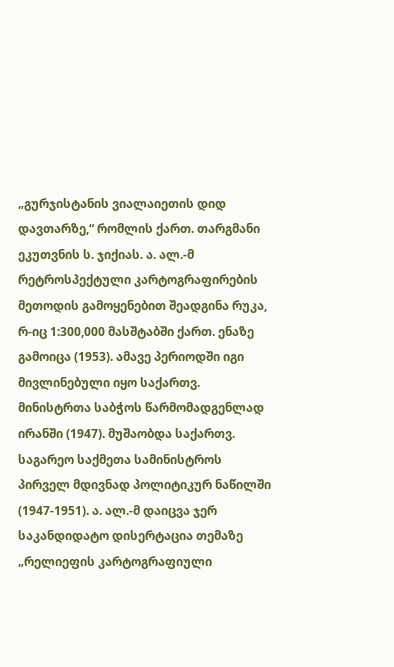„გურჯისტანის ვიალაიეთის დიდ დავთარზე,“ რომლის ქართ. თარგმანი ეკუთვნის ს. ჯიქიას. ა. ალ.-მ რეტროსპექტული კარტოგრაფირების მეთოდის გამოყენებით შეადგინა რუკა, რ-იც 1:300,000 მასშტაბში ქართ. ენაზე გამოიცა (1953). ამავე პერიოდში იგი მივლინებული იყო საქართვ. მინისტრთა საბჭოს წარმომადგენლად ირანში (1947). მუშაობდა საქართვ. საგარეო საქმეთა სამინისტროს პირველ მდივნად პოლიტიკურ ნაწილში (1947-1951). ა. ალ.-მ დაიცვა ჯერ საკანდიდატო დისერტაცია თემაზე „რელიეფის კარტოგრაფიული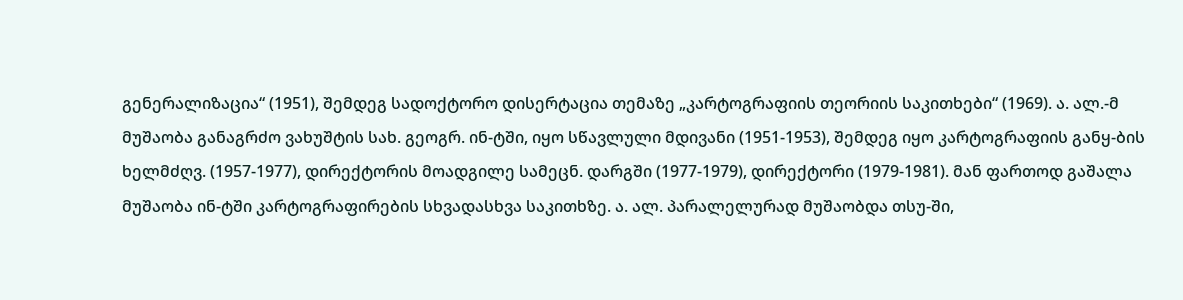გენერალიზაცია“ (1951), შემდეგ სადოქტორო დისერტაცია თემაზე „კარტოგრაფიის თეორიის საკითხები“ (1969). ა. ალ.-მ მუშაობა განაგრძო ვახუშტის სახ. გეოგრ. ინ-ტში, იყო სწავლული მდივანი (1951-1953), შემდეგ იყო კარტოგრაფიის განყ-ბის ხელმძღვ. (1957-1977), დირექტორის მოადგილე სამეცნ. დარგში (1977-1979), დირექტორი (1979-1981). მან ფართოდ გაშალა მუშაობა ინ-ტში კარტოგრაფირების სხვადასხვა საკითხზე. ა. ალ. პარალელურად მუშაობდა თსუ-ში,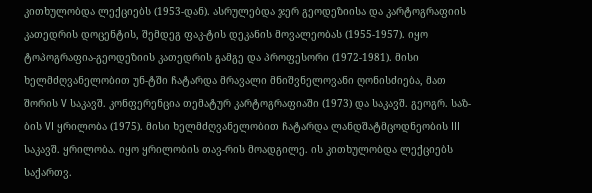კითხულობდა ლექციებს (1953-დან). ასრულებდა ჯერ გეოდეზიისა და კარტოგრაფიის კათედრის დოცენტის, შემდეგ ფაკ-ტის დეკანის მოვალეობას (1955-1957). იყო ტოპოგრაფია-გეოდეზიის კათედრის გამგე და პროფესორი (1972-1981). მისი ხელმძღვანელობით უნ-ტში ჩატარდა მრავალი მნიშვნელოვანი ღონისძიება, მათ შორის V საკავშ. კონფერენცია თემატურ კარტოგრაფიაში (1973) და საკავშ. გეოგრ. საზ-ბის VI ყრილობა (1975). მისი ხელმძღვანელობით ჩატარდა ლანდშატმცოდნეობის III საკავშ. ყრილობა. იყო ყრილობის თავ-რის მოადგილე. ის კითხულობდა ლექციებს საქართვ.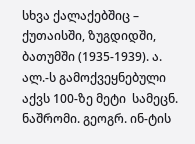სხვა ქალაქებშიც – ქუთაისში, ზუგდიდში, ბათუმში (1935-1939). ა. ალ.-ს გამოქვეყნებული აქვს 100-ზე მეტი  სამეცნ.  ნაშრომი. გეოგრ. ინ-ტის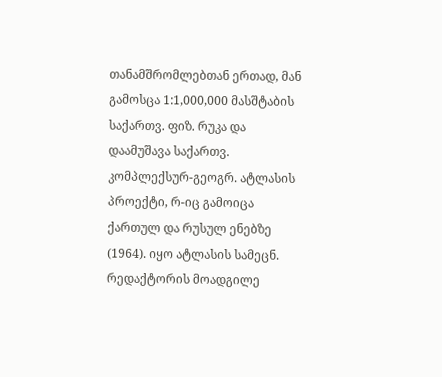თანამშრომლებთან ერთად, მან გამოსცა 1:1,000,000 მასშტაბის საქართვ. ფიზ. რუკა და დაამუშავა საქართვ. კომპლექსურ-გეოგრ. ატლასის პროექტი, რ-იც გამოიცა ქართულ და რუსულ ენებზე (1964). იყო ატლასის სამეცნ. რედაქტორის მოადგილე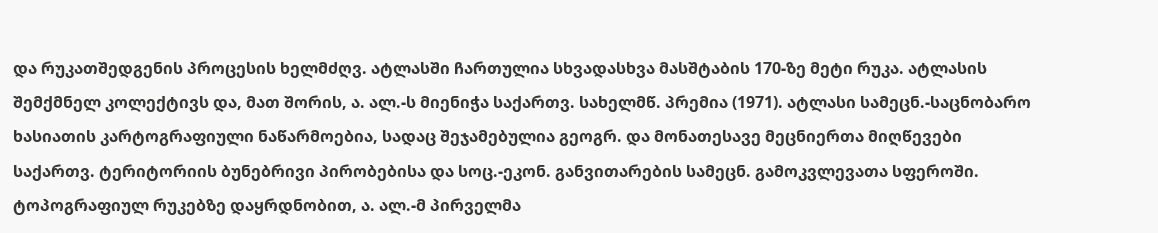და რუკათშედგენის პროცესის ხელმძღვ. ატლასში ჩართულია სხვადასხვა მასშტაბის 170-ზე მეტი რუკა. ატლასის შემქმნელ კოლექტივს და, მათ შორის, ა. ალ.-ს მიენიჭა საქართვ. სახელმწ. პრემია (1971). ატლასი სამეცნ.-საცნობარო ხასიათის კარტოგრაფიული ნაწარმოებია, სადაც შეჯამებულია გეოგრ. და მონათესავე მეცნიერთა მიღწევები საქართვ. ტერიტორიის ბუნებრივი პირობებისა და სოც.-ეკონ. განვითარების სამეცნ. გამოკვლევათა სფეროში. ტოპოგრაფიულ რუკებზე დაყრდნობით, ა. ალ.-მ პირველმა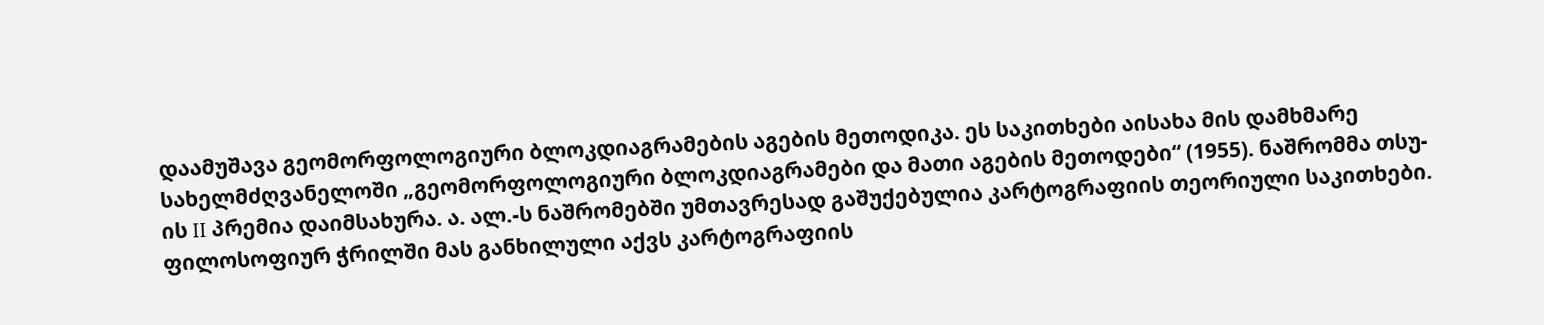დაამუშავა გეომორფოლოგიური ბლოკდიაგრამების აგების მეთოდიკა. ეს საკითხები აისახა მის დამხმარე სახელმძღვანელოში „გეომორფოლოგიური ბლოკდიაგრამები და მათი აგების მეთოდები“ (1955). ნაშრომმა თსუ-ის II პრემია დაიმსახურა. ა. ალ.-ს ნაშრომებში უმთავრესად გაშუქებულია კარტოგრაფიის თეორიული საკითხები. ფილოსოფიურ ჭრილში მას განხილული აქვს კარტოგრაფიის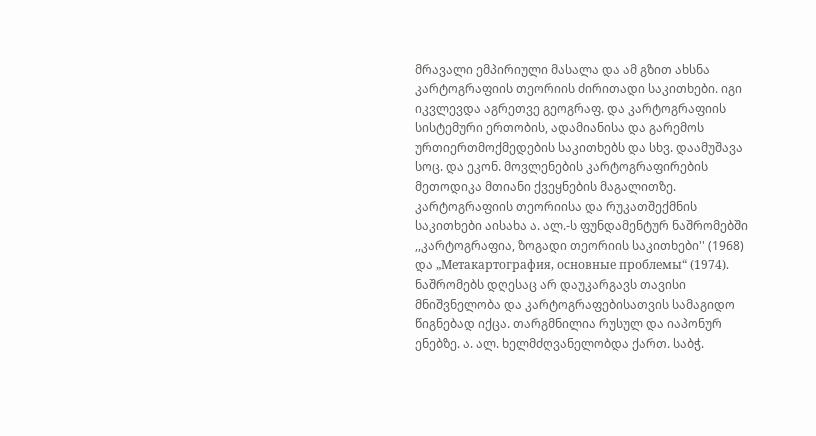მრავალი ემპირიული მასალა და ამ გზით ახსნა კარტოგრაფიის თეორიის ძირითადი საკითხები. იგი იკვლევდა აგრეთვე გეოგრაფ. და კარტოგრაფიის სისტემური ერთობის, ადამიანისა და გარემოს ურთიერთმოქმედების საკითხებს და სხვ. დაამუშავა სოც. და ეკონ. მოვლენების კარტოგრაფირების მეთოდიკა მთიანი ქვეყნების მაგალითზე. კარტოგრაფიის თეორიისა და რუკათშექმნის საკითხები აისახა ა. ალ.-ს ფუნდამენტურ ნაშრომებში ,,კარტოგრაფია, ზოგადი თეორიის საკითხები'' (1968) და „Метакартография, основные проблемы“ (1974). ნაშრომებს დღესაც არ დაუკარგავს თავისი მნიშვნელობა და კარტოგრაფებისათვის სამაგიდო წიგნებად იქცა. თარგმნილია რუსულ და იაპონურ ენებზე. ა. ალ. ხელმძღვანელობდა ქართ. საბჭ.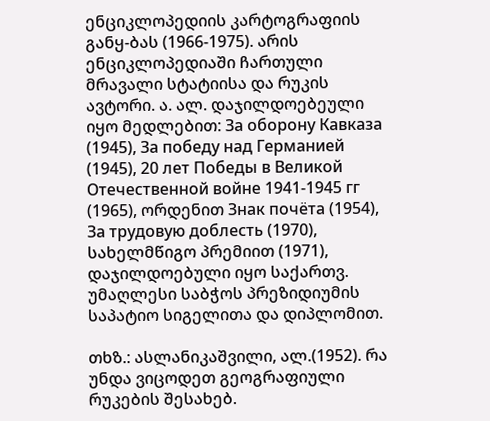ენციკლოპედიის კარტოგრაფიის განყ-ბას (1966-1975). არის ენციკლოპედიაში ჩართული მრავალი სტატიისა და რუკის ავტორი. ა. ალ. დაჯილდოებეული იყო მედლებით: За оборону Кавказа (1945), За победу над Германией (1945), 20 лет Победы в Великой Отечественной войне 1941-1945 гг (1965), ორდენით Знак почёта (1954), За трудовую доблесть (1970), სახელმწიგო პრემიით (1971), დაჯილდოებული იყო საქართვ. უმაღლესი საბჭოს პრეზიდიუმის საპატიო სიგელითა და დიპლომით.

თხზ.: ასლანიკაშვილი, ალ.(1952). რა უნდა ვიცოდეთ გეოგრაფიული რუკების შესახებ.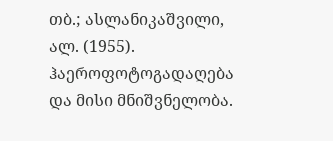თბ.; ასლანიკაშვილი, ალ. (1955). ჰაეროფოტოგადაღება და მისი მნიშვნელობა.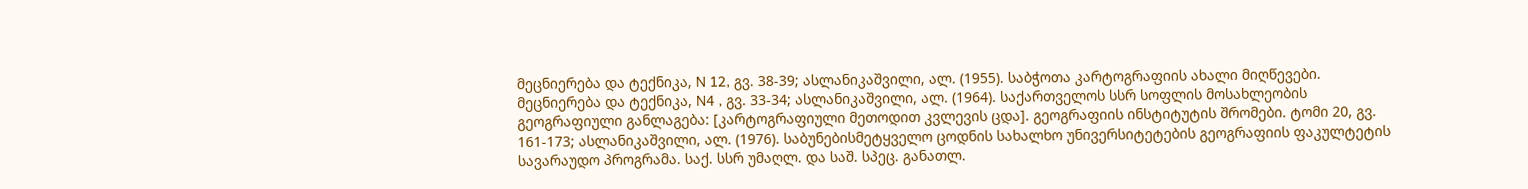მეცნიერება და ტექნიკა, N 12, გვ. 38-39; ასლანიკაშვილი, ალ. (1955). საბჭოთა კარტოგრაფიის ახალი მიღწევები. მეცნიერება და ტექნიკა, N4 , გვ. 33-34; ასლანიკაშვილი, ალ. (1964). საქართველოს სსრ სოფლის მოსახლეობის გეოგრაფიული განლაგება: [კარტოგრაფიული მეთოდით კვლევის ცდა]. გეოგრაფიის ინსტიტუტის შრომები. ტომი 20, გვ. 161-173; ასლანიკაშვილი, ალ. (1976). საბუნებისმეტყველო ცოდნის სახალხო უნივერსიტეტების გეოგრაფიის ფაკულტეტის სავარაუდო პროგრამა. საქ. სსრ უმაღლ. და საშ. სპეც. განათლ.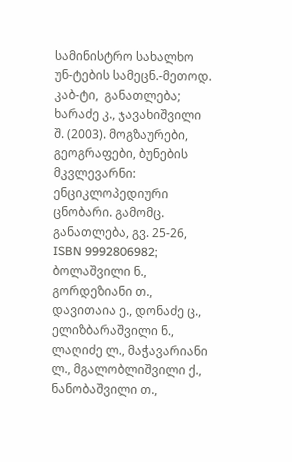სამინისტრო სახალხო უნ-ტების სამეცნ.-მეთოდ. კაბ-ტი,  განათლება; ხარაძე კ., ჯავახიშვილი შ. (2003). მოგზაურები, გეოგრაფები, ბუნების მკვლევარნი: ენციკლოპედიური ცნობარი. გამომც. განათლება, გვ. 25-26, ISBN 9992806982; ბოლაშვილი ნ., გორდეზიანი თ., დავითაია ე., დონაძე ც., ელიზბარაშვილი ნ., ლაღიძე ლ., მაჭავარიანი ლ., მგალობლიშვილი ქ., ნანობაშვილი თ.,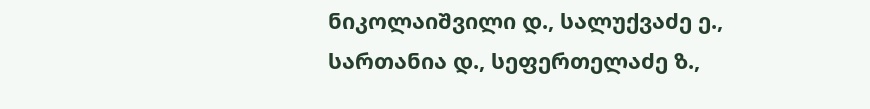ნიკოლაიშვილი დ., სალუქვაძე ე., სართანია დ., სეფერთელაძე ზ.,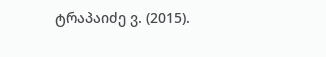ტრაპაიძე ვ. (2015).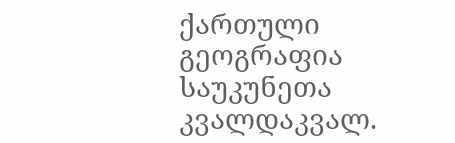ქართული გეოგრაფია საუკუნეთა კვალდაკვალ.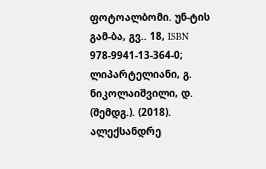ფოტოალბომი. უნ-ტის გამ-ბა, გვ.. 18, ISBN 978-9941-13-364-0; ლიპარტელიანი, გ. ნიკოლაიშვილი, დ. (შემდგ.). (2018). ალექსანდრე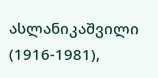ასლანიკაშვილი (1916-1981),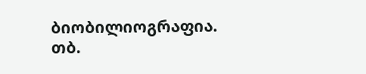ბიობილიოგრაფია. თბ.